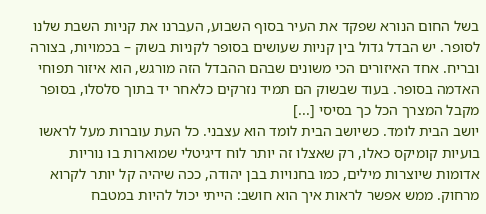בשל החום הנורא שפקד את העיר בסוף השבוע, העברנו את קניות השבת שלנו לסופר. יש הבדל גדול בין קניות שעושים בסופר לקניות בשוק – בכמויות, בצורה ובריח. אחד האיזורים הכי משונים שבהם ההבדל הזה מורגש, הוא איזור תפוחי האדמה בסופר. בעוד שבשוק הם תמיד נזרקים כלאחר יד בתוך סלסלו, בסופר מקבל המצרך הכל כך בסיסי [...]
יושב הבית לומד. כשיושב הבית לומד הוא עצבני. כל העת עוברות מעל לראשו בועיות קומיקס כאלו, רק שאצלו זה יותר לוח דיגיטלי שמוארות בו נוריות אדומות שיוצרות מילים, כמו בחנויות בבן יהודה, ככה שיהיה קל יותר לקרוא מרחוק. ממש אפשר לראות איך הוא חושב: הייתי יכול להיות במטבח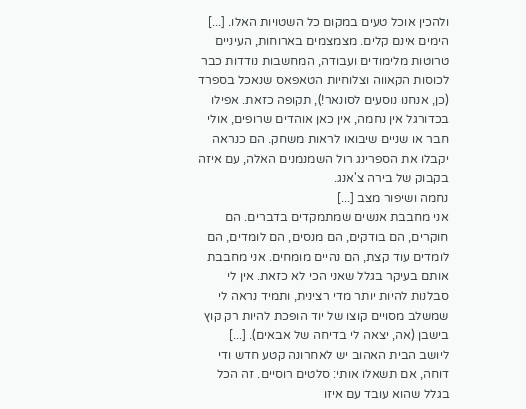ולהכין אוכל טעים במקום כל השטויות האלו. [...]
הימים אינם קלים. מצמצמים בארוחות, העיניים טרוטות מלימודים ועבודה, המחשבות נודדות כבר לכוסות הקאווה וצלוחיות הטאפאס שנאכל בספרד (כן, אנחנו נוסעים לסונאר!), תקופה כזאת. אפילו בכדורגל אין נחמה, אין כאן אוהדים שרופים, אולי חבר או שניים שיבואו לראות משחק. הם כנראה יקבלו את הספרינג רול השמנמנים האלה, עם איזה בקבוק של בירה צ'אנג.
נחמה ושיפור מצב [...]
אני מחבבת אנשים שמתמקדים בדברים. הם חוקרים, הם בודקים, הם מנסים, הם לומדים, הם לומדים עוד קצת, הם נהיים מומחים. אני מחבבת אותם בעיקר בגלל שאני הכי לא כזאת. אין לי סבלנות להיות יותר מדי רצינית, ותמיד נראה לי שמשלב מסויים קוצו של יוד הופכת להיות רק קוץ בישבן (אה, יצאה לי בדיחה של אבאים). [...]
ליושב הבית האהוב יש לאחרונה קטע חדש ודי דוחה, אם תשאלו אותי: סלטים רוסיים. זה הכל בגלל שהוא עובד עם איזו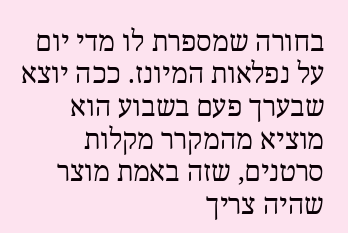בחורה שמספרת לו מדי יום על נפלאות המיונז. ככה יוצא שבערך פעם בשבוע הוא מוציא מהמקרר מקלות סרטנים, שזה באמת מוצר שהיה צריך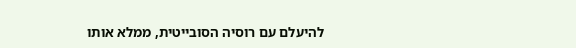להיעלם עם רוסיה הסובייטית, ממלא אותו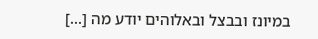במיונז ובבצל ובאלוהים יודע מה [...]